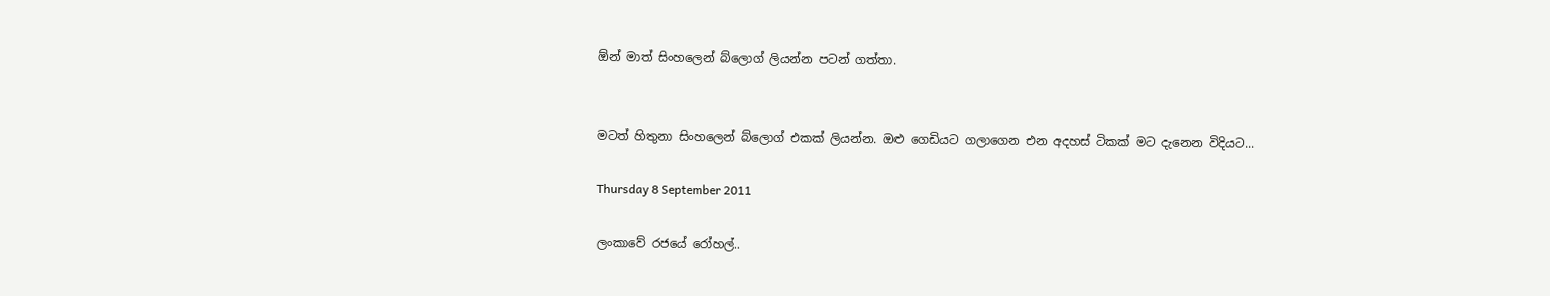ඕන් මාත් සිංහලෙන් බ්ලොග් ලියන්න පටන් ගත්තා.


මටත් හිතුනා සිංහලෙන් බ්ලොග් එකක් ලියන්න. ඔළු ගෙඩියට ගලාගෙන එන අදහස් ටිකක් මට දැනෙන විදියට...

Thursday 8 September 2011

ලංකාවේ රජයේ රෝහල්..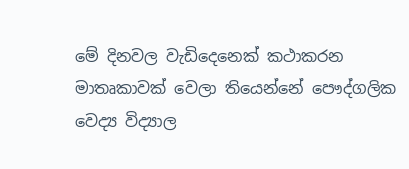මේ දිනවල වැඩිදෙනෙක් කථාකරන මාතෘකාවක් වෙලා තියෙන්නේ පෞද්ගලික වෙද්‍ය විද්‍යාල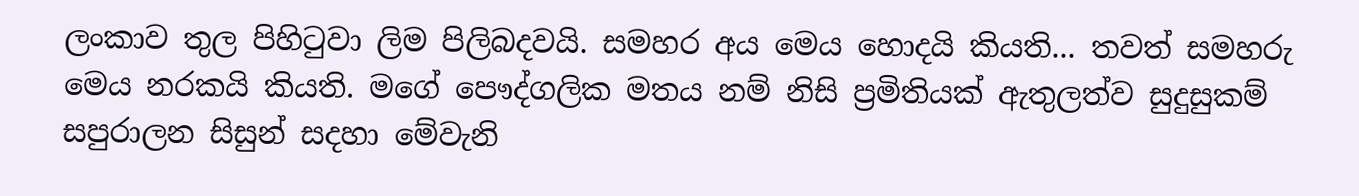ලංකාව තුල පිහි‍ටුවා ලිම පිලිබදවයි. සමහර අය මෙය හොදයි කියති... තවත් සමහරු මෙය නරකයි කියති. මගේ පෞද්ගලික මතය නම් නිසි ප්‍රමිතියක් ඇතුලත්ව සුදුසුකම් සපුරාලන සිසුන් සදහා මේවැනි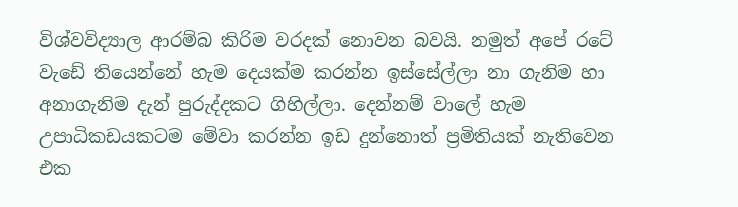විශ්වවිද්‍යාල ආරම්බ කිරිම වරදක් නොවන බවයි. නමුත් අපේ රටේ වැඩේ තියෙන්නේ හැම දෙයක්ම කරන්න ඉස්සේල්ලා නා ගැනිම හා අනාගැනිම දැන් පුරුද්දකට ගිහිල්ලා. දෙන්නම් වාලේ හැම උපාධිකඩයකටම මේවා කරන්න ඉඩ දුන්නොත් ප්‍රමිතියක් නැතිවෙන එක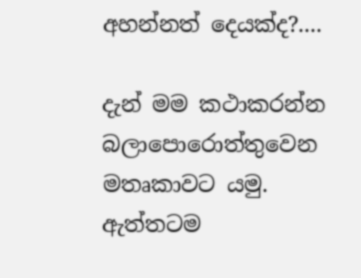අහන්නත් දෙයක්ද?....

දැන් මම කථාකරන්න බලාපොරොත්තුවෙන මතෘකාවට යමු. ඇත්තටම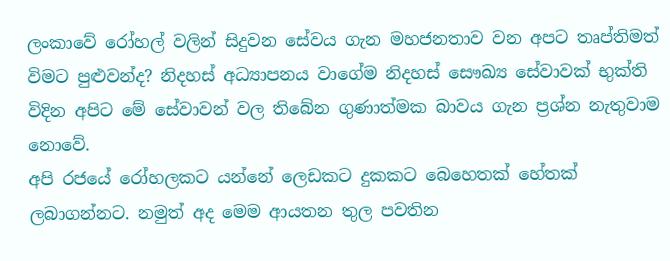ලංකාවේ රෝහල් වලින් සිදුවන සේවය ගැන මහජනතාව වන අපට තෘප්තිමත් විමට පුළුවන්ද? නිදහස් අධ්‍යාපනය වාගේම නිදහස් සෞඛ්‍ය සේවාවක් භුක්ති විදින අපිට මේ සේවාවන් වල තිබේන ගුණාත්මක බාවය ගැන ප්‍රශ්න නැතුවාම නොවේ.
අපි රජයේ රෝහලකට යන්නේ ලෙඩකට දුකකට බෙහෙතක් හේතක් ලබාගන්නට. නමුත් අද මෙම ආයතන තුල පවතින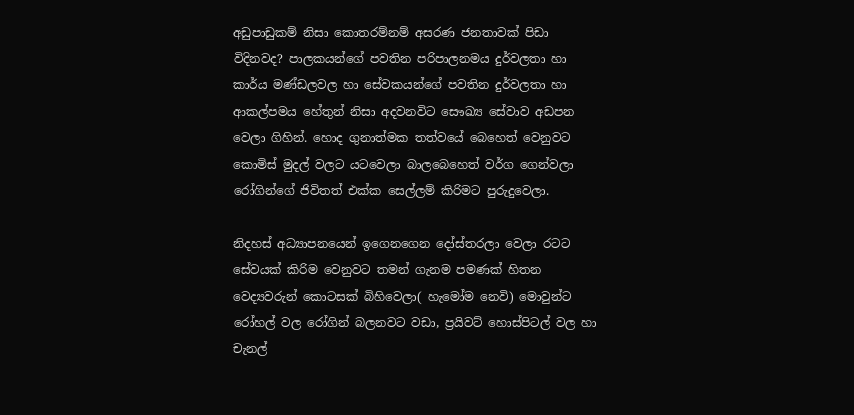අඩුපාඩුකම් නිසා කොතරම්නම් අසරණ ජනතාවක් පිඩා විදිනවද? පාලකයන්ගේ පවතින පරිපාලනමය දුර්වලතා හා කාර්ය මණ්ඩලවල හා සේවකයන්ගේ පවතින දුර්වලතා හා ආකල්පමය හේතුන් නිසා අදවනවිට සෞඛ්‍ය සේවාව අඩපන වෙලා ගිහින්. හොද ගුනාත්මක තත්වයේ බෙහෙත් වෙනුවට කොමිස් මුදල් වලට යටවෙලා බාලබෙහෙත් වර්ග ගෙන්වලා රෝගින්ගේ ජිවිතත් එක්ක සෙල්ලම් කිරිමට පුරුදුවෙලා.

නිදහස් අධ්‍යාපනයෙන් ඉගෙනගෙන දෝස්තරලා වෙලා රටට සේවයක් කිරිම වෙනුවට තමන් ගැනම පමණක් හිතන වෙද්‍යවරුන් කොටසක් බිහිවෙලා( හැමෝම නෙවි) මොවුන්ට රෝහල් වල රෝගින් බලනවට වඩා, ප්‍රයිවට් හොස්පිටල් වල හා චැනල්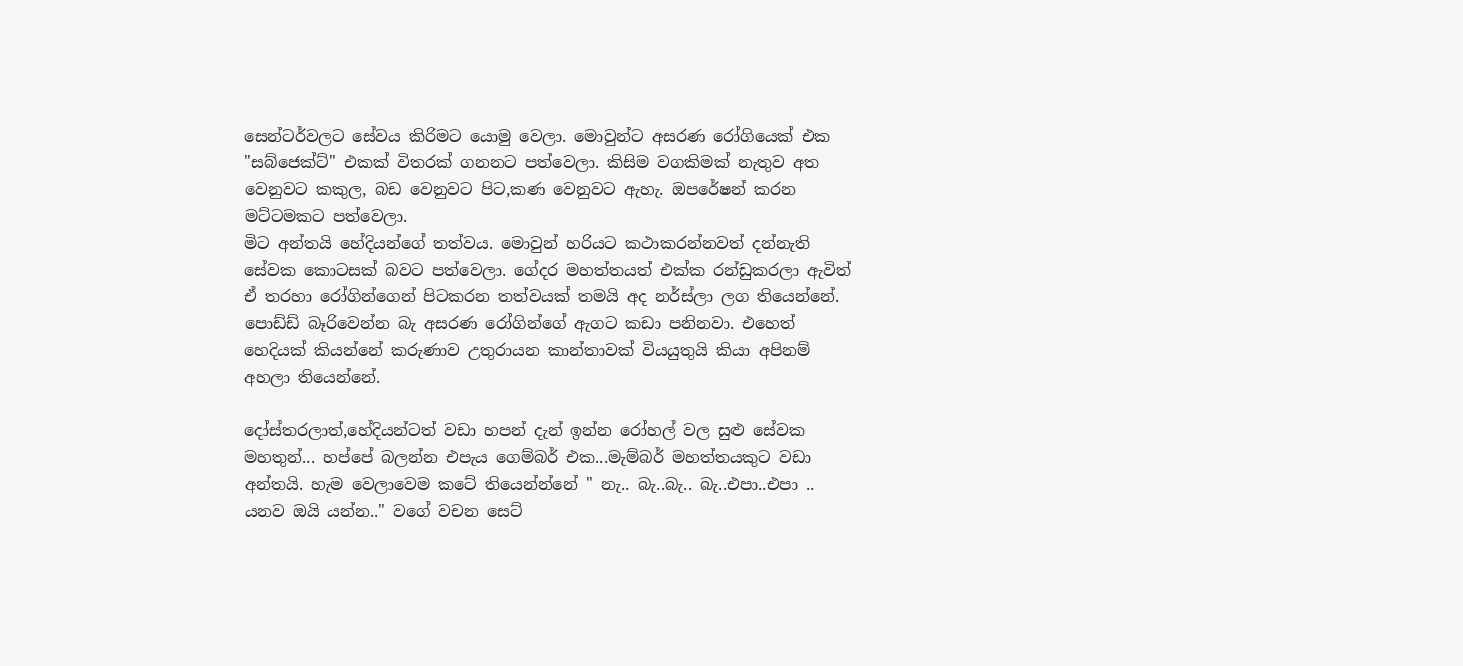සෙන්ටර්වලට සේවය කිරිමට යොමු වෙලා. මොවුන්ට අසරණ රෝගියෙක් එක "සබ්ජෙක්ට්" එකක් විතරක් ගනනට පත්වෙලා. කිසිම වගකිමක් නැතුව අත වෙනුවට කකුල, බඩ වෙනුවට පිට,කණ වෙනුවට ඇහැ. ඔපරේෂන් කරන මට්ටමකට පත්වෙලා.
මිට අන්තයි හේදියන්ගේ තත්වය. මොවුන් හරියට කථාකරන්නවත් දන්නැති සේවක කොටසක් බවට පත්වෙලා. ගේදර මහත්තයත් එක්ක රන්ඩුකරලා ඇවිත් ඒ තරහා රෝගින්ගෙන් පිටකරන තත්වයක් තමයි අද නර්ස්ලා ලග තියෙන්නේ. පොඩ්ඩ් බෑරිවෙන්න බැ අසරණ රෝගින්ගේ ඇගට කඩා පනිනවා. එහෙත් හෙදියක් කියන්නේ කරුණාව උතුරායන කාන්තාවක් වියයුතුයි කියා අපිනම් අහලා තියෙන්නේ.

දෝස්තරලාත්,හේදියන්ටත් වඩා හපන් දැන් ඉන්න රෝහල් වල සුළු සේවක මහතුන්... හප්පේ බලන්න එපැය ගෙම්බර් එක...මැම්බර් මහත්තයකුට වඩා අන්තයි. හැම වෙලාවෙම කටේ තියෙන්න්නේ " නැ.. බැ..බැ.. බැ..එපා..එපා .. යනව ඔයි යන්න.." වගේ වචන සෙට්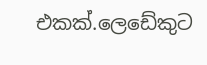එකක්.ලෙඩේකුට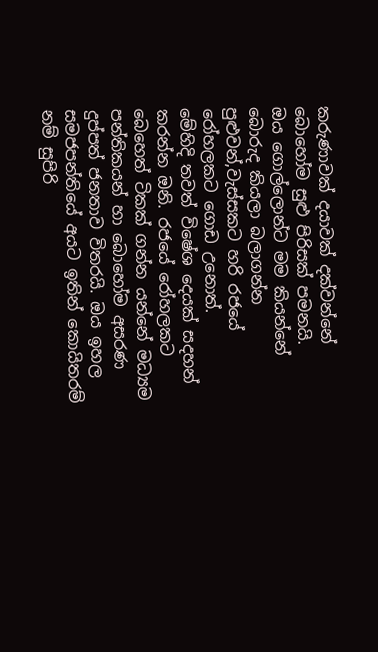කරුණාවක් දයාවක් දක්වන්නේ බොහෝම සුළු පිරිසක් පමනයි.
ඔය ගොල්ලොන්ට මම කියන්නේ බොරුද කියලා බලාගන්න පුළුවන්,වැස්සකට හරි රජයේ රෝහලකට ගොඩ උනොත්.
මේහිදි තවත් විෂේශ දෙයක් සදහන් කරන්න ඔනි. රජයේ රෝහලකට බෙහෙත් ටිකක් ගන්න යන්නේ මධ්‍යම පන්තිකයන් හා බොහෝම අසරණ දුප්පත් ජනතාව විතරයි. ඔය ඉහල සමජපන්තියේ අයට ඉතින් කොයිතරම් නම් සුපිරි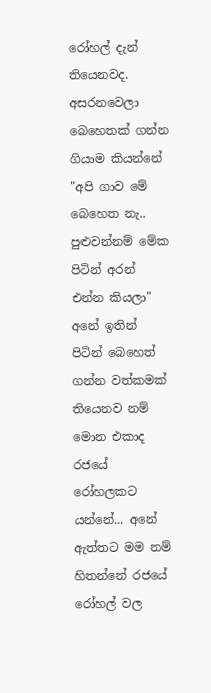රෝහල් දැන් තියෙනවද. අසරනවෙලා බෙහෙතක් ගන්න ගියාම කියන්නේ "අපි ගාව මේ බෙහෙත නැ.. පුළුවන්නම් මේක පිටින් අරන් එන්න කියලා" අනේ ඉතින් පිටින් බෙහෙත් ගන්න වත්කමක් තියෙනව නම් මොන එකාද රජයේ රෝහලකට යන්නේ... අනේ ඇත්තට මම නම් හිතන්නේ රජයේ රෝහල් වල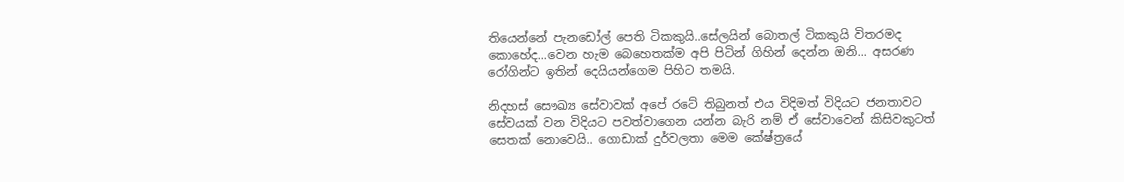තියෙන්නේ පැනඩෝල් පෙති ටිකකුයි..සේලයින් බොතල් ටිකකුයි විතරමද කොහේද...වෙන හැම බෙහෙතක්ම අපි පිටින් ගිහින් දෙන්න ඔනි... අසරණ රෝගින්ට ඉතින් දෙයියන්ගෙම පිහිට තමයි.

නිදහස් සෞඛ්‍ය සේවාවක් අපේ රටේ තිබුනත් එය විදිමත් විදියට ජනතාවට සේවයක් වන විදියට පවත්වාගෙන යන්න බැරි නම් ඒ සේවාවෙන් කිසිවකුටත් සෙතක් නොවෙයි.. ගොඩාක් දුර්වලතා මෙම කේෂ්ත්‍රයේ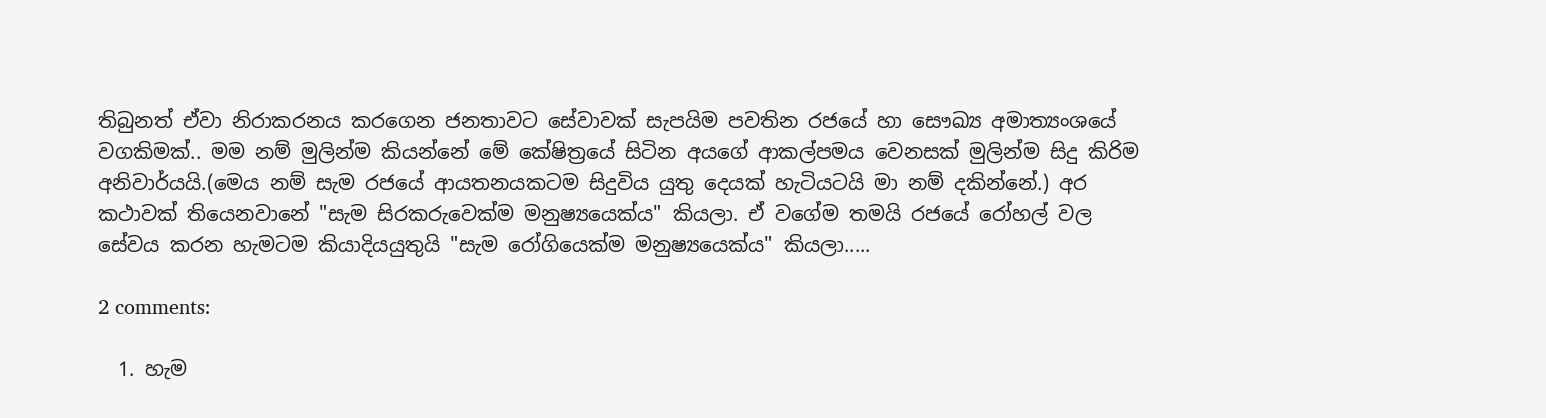තිබුනත් ඒවා නිරාකරනය කරගෙන ජනතාවට සේවාවක් සැපයිම පවතින රජයේ හා සෞඛ්‍ය අමාත්‍යංශයේ වගකිමක්.. මම නම් මුලින්ම කියන්නේ මේ කේෂිත්‍රයේ සිටින අයගේ ආකල්පමය වෙනසක් මුලින්ම සිදු කිරිම අනිවාර්යයි.(මෙය නම් සැම රජයේ ආයතනයකටම සිදුවිය යුතු දෙයක් හැටියටයි මා නම් දකින්නේ.) අර කථාවක් තියෙනවානේ "සැම සිරකරුවෙක්ම මනුෂ්‍යයෙක්ය" කියලා. ඒ වගේම තමයි රජයේ රෝහල් වල සේවය කරන හැමටම කියාදියයුතුයි "සැම රෝගියෙක්ම මනුෂ්‍යයෙක්ය" කියලා.....

2 comments:

  1. හැම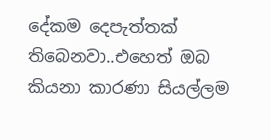දේකම දෙපැත්තක් තිබෙනවා..එහෙත් ඔබ කියනා කාරණා සියල්ලම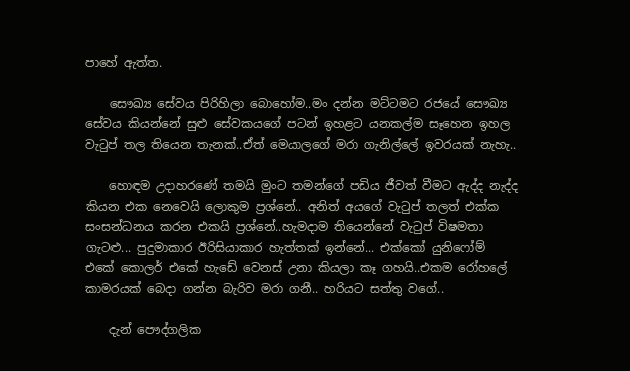පාහේ ඇත්ත.

    සෞඛ්‍ය සේවය පිරිහිලා බොහෝම..මං දන්න මට්ටමට රජයේ සෞඛ්‍ය සේවය කියන්නේ සුළු සේවකයගේ පටන් ඉහළට යනකල්ම සෑහෙන ඉහල වැටුප් තල තියෙන තැනක්..ඒත් මෙයාලගේ මරා ගැනිල්ලේ ඉවරයක් නැහැ..

    හොඳම උදාහරණේ තමයි මුංට තමන්ගේ පඩිය ජීවත් වීමට ඇද්ද නැද්ද කියන එක නෙවෙයි ලොකුම ප්‍රශ්නේ.. අනිත් අයගේ වැටුප් තලත් එක්ක සංසන්ධනය කරන එකයි ප්‍රශ්නේ..හැමදාම තියෙන්නේ වැටුප් විෂමතා ගැටළු... පුදුමාකාර ඊරිසියාකාර හැත්තක් ඉන්නේ... එක්කෝ යුනිෆෝම් එකේ කොලර් එකේ හැඩේ වෙනස් උනා කියලා කෑ ගහයි..එකම රෝහලේ කාමරයක් බෙදා ගන්න බැරිව මරා ගනී.. හරියට සත්තු වගේ..

    දැන් පෞද්ගලික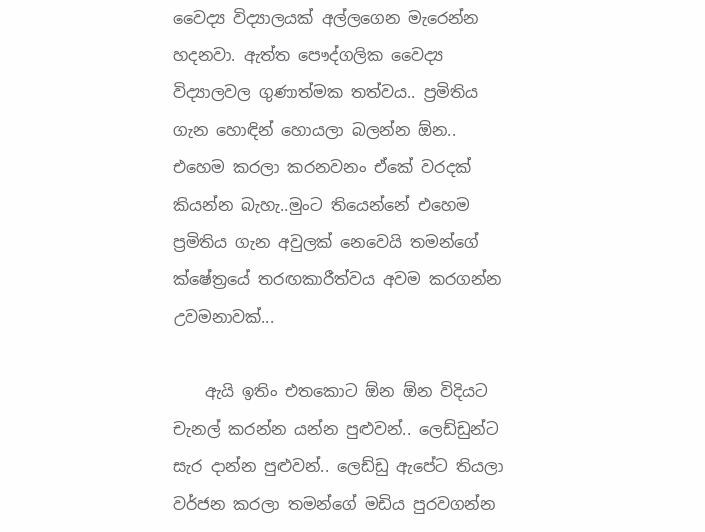වෛද්‍ය විද්‍යාලයක් අල්ලගෙන මැරෙන්න හදනවා. ඇත්ත පෞද්ගලික වෛද්‍ය විද්‍යාලවල ගුණාත්මක තත්වය.. ප්‍රමිතිය ගැන හොඳින් හොයලා බලන්න ඕන.. එහෙම කරලා කරනවනං ඒකේ වරදක් කියන්න බැහැ..මුංට තියෙන්නේ එහෙම ප්‍රමිතිය ගැන අවුලක් නෙවෙයි තමන්ගේ ක්ෂේත්‍රයේ තරඟකාරීත්වය අවම කරගන්න උවමනාවක්...

    ඇයි ඉතිං එතකොට ඕන ඕන විදියට චැනල් කරන්න යන්න පුළුවන්.. ලෙඩ්ඩුන්ට සැර දාන්න පුළුවන්.. ලෙඩ්ඩු ඇපේට තියලා වර්ජන කරලා තමන්ගේ මඩිය පුරවගන්න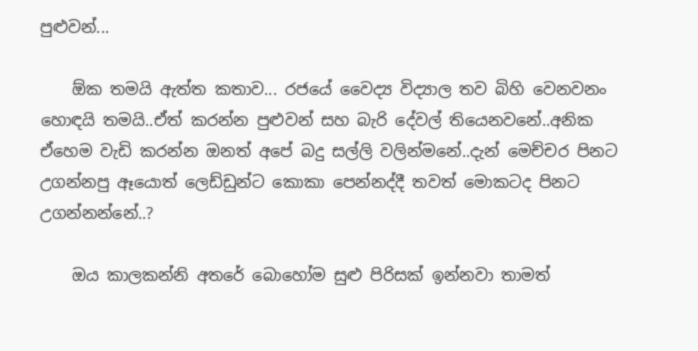පුළුවන්...

    ඕක තමයි ඇත්ත කතාව... රජයේ වෛද්‍ය විද්‍යාල තව බිහි වෙනවනං හොඳයි තමයි..ඒත් කරන්න පුළුවන් සහ බැරි දේවල් තියෙනවනේ..අනික ඒහෙම වැඩි කරන්න ඔනත් අපේ බදු සල්ලි වලින්මනේ..දැන් මෙච්චර පිනට උගන්නපු ඈයොත් ලෙඩ්ඩුන්ට කොකා පෙන්නද්දී තවත් මොකටද පිනට උගන්නන්නේ..?

    ඔය කාලකන්නි අතරේ බොහෝම සුළු පිරිසක් ඉන්නවා තාමත්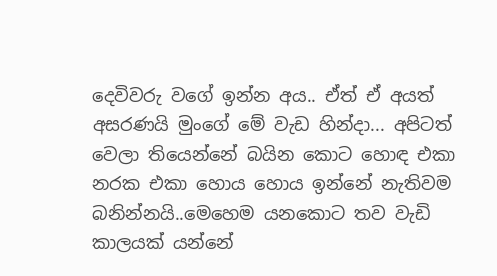දෙවිවරු වගේ ඉන්න අය.. ඒත් ඒ අයත් අසරණයි මුංගේ‍ මේ වැඩ හින්දා... අපිටත් වෙලා තියෙන්නේ බයින කොට හොඳ එකා නරක එකා හොය හොය ඉන්නේ නැතිවම බනින්නයි..මෙහෙම යනකොට තව වැඩි කාලයක් යන්නේ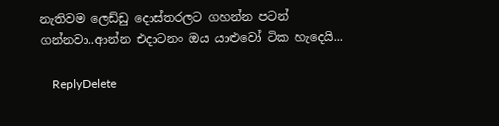නැතිවම ලෙඩ්ඩු දොස්තරලට ගහන්න පටන් ගන්නවා..ආන්න එදාටනං ඔය යාළුවෝ ටික හැදෙයි...

    ReplyDelete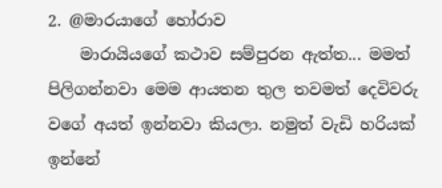2. @මාරයාගේ හෝරාව
    මාරායියගේ කථාව සම්පුරන ඇත්ත... මමත් පිලිගන්නවා මෙම ආයතන තුල තවමත් දෙවිවරු වගේ අයත් ඉන්නවා කියලා. නමුත් වැඩි හරියක් ඉන්නේ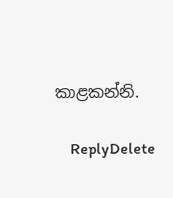කාළකන්නි.

    ReplyDelete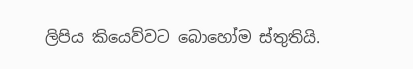ලිපිය කියෙව්වට බොහෝම ස්තුතියි.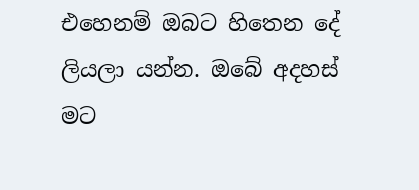එහෙනම් ඔබට හිතෙන දේ ලියලා යන්න. ඔබේ අදහස් මට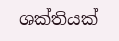ශක්තියක්